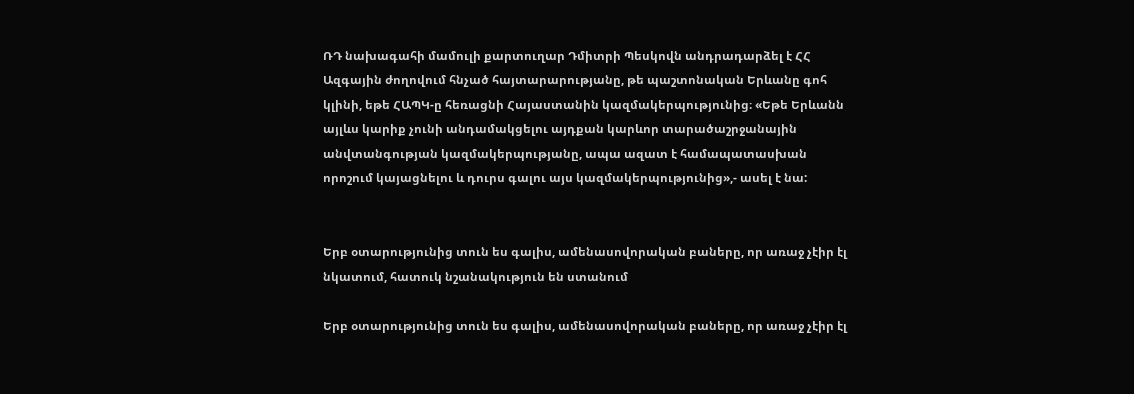ՌԴ նախագահի մամուլի քարտուղար Դմիտրի Պեսկովն անդրադարձել է ՀՀ Ազգային ժողովում հնչած հայտարարությանը, թե պաշտոնական Երևանը գոհ կլինի, եթե ՀԱՊԿ-ը հեռացնի Հայաստանին կազմակերպությունից։ «Եթե Երևանն այլևս կարիք չունի անդամակցելու այդքան կարևոր տարածաշրջանային անվտանգության կազմակերպությանը, ապա ազատ է համապատասխան որոշում կայացնելու և դուրս գալու այս կազմակերպությունից»,- ասել է նա:


Երբ օտարությունից տուն ես գալիս, ամենասովորական բաները, որ առաջ չէիր էլ նկատում, հատուկ նշանակություն են ստանում

Երբ օտարությունից տուն ես գալիս, ամենասովորական բաները, որ առաջ չէիր էլ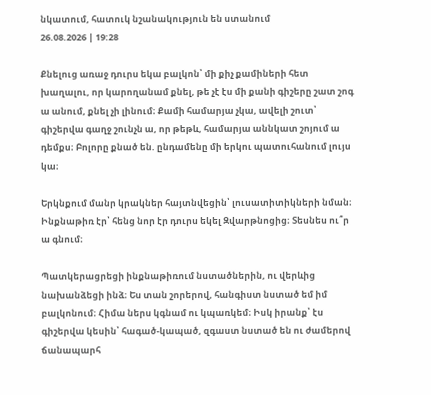նկատում, հատուկ նշանակություն են ստանում
26.08.2026 | 19:28

Քնելուց առաջ դուրս եկա բալկոն՝ մի քիչ քամիների հետ խաղալու, որ կարողանամ քնել, թե չէ էս մի քանի գիշերը շատ շոգ ա անում, քնել չի լինում։ Քամի համարյա չկա, ավելի շուտ՝ գիշերվա գաղջ շունչն ա, որ թեթև, համարյա աննկատ շոյում ա դեմքս։ Բոլորը քնած են. ընդամենը մի երկու պատուհանում լույս կա։

Երկնքում մանր կրակներ հայտնվեցին՝ լուսատիտիկների նման։ Ինքնաթիռ էր՝ հենց նոր էր դուրս եկել Զվարթնոցից։ Տեսնես ու՞ր ա գնում։

Պատկերացրեցի ինքնաթիռում նստածներին, ու վերևից նախանձեցի ինձ։ Ես տան շորերով, հանգիստ նստած եմ իմ բալկոնում։ Հիմա ներս կգնամ ու կպառկեմ։ Իսկ իրանք՝ էս գիշերվա կեսին՝ հագած-կապած, զգաստ նստած են ու ժամերով ճանապարհ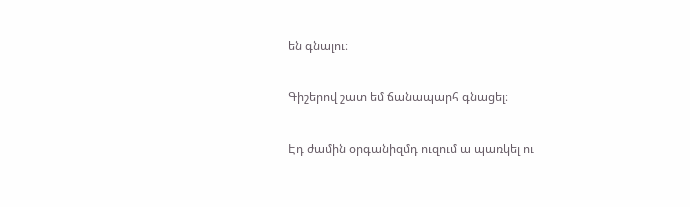են գնալու։

Գիշերով շատ եմ ճանապարհ գնացել։

Էդ ժամին օրգանիզմդ ուզում ա պառկել ու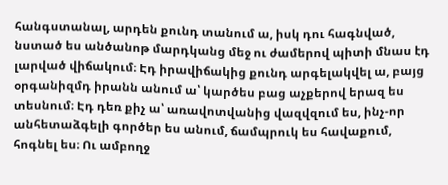հանգստանալ, արդեն քունդ տանում ա, իսկ դու հագնված, նստած ես անծանոթ մարդկանց մեջ ու ժամերով պիտի մնաս էդ լարված վիճակում։ Էդ իրավիճակից քունդ արգելակվել ա, բայց օրգանիզմդ իրանն անում ա՝ կարծես բաց աչքերով երազ ես տեսնում։ Էդ դեռ քիչ ա՝ առավոտվանից վազվզում ես, ինչ-որ անհետաձգելի գործեր ես անում, ճամպրուկ ես հավաքում, հոգնել ես։ Ու ամբողջ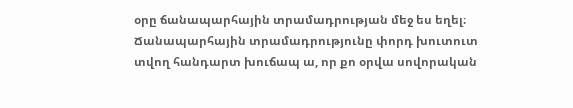օրը ճանապարհային տրամադրության մեջ ես եղել։ Ճանապարհային տրամադրությունը փորդ խուտուտ տվող հանդարտ խուճապ ա, որ քո օրվա սովորական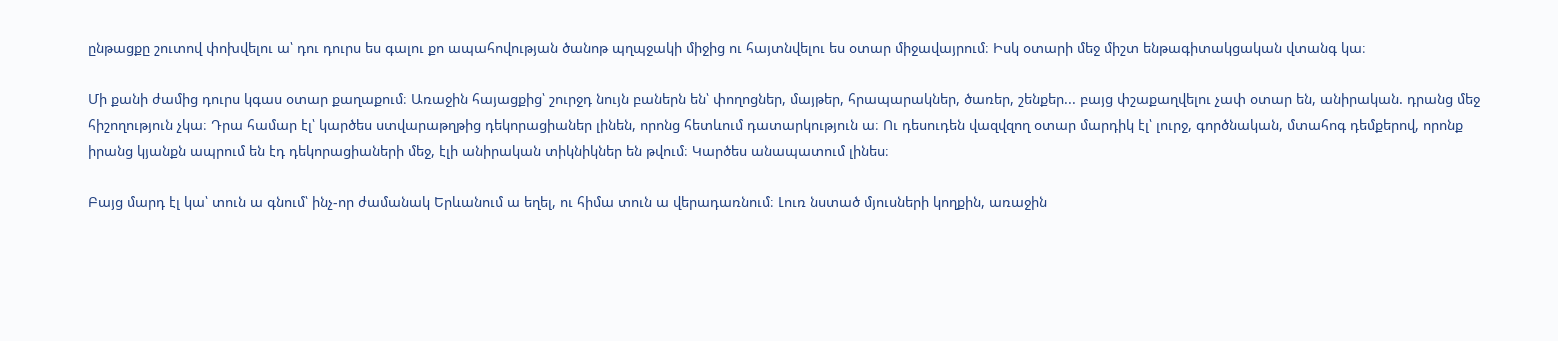ընթացքը շուտով փոխվելու ա՝ դու դուրս ես գալու քո ապահովության ծանոթ պղպջակի միջից ու հայտնվելու ես օտար միջավայրում։ Իսկ օտարի մեջ միշտ ենթագիտակցական վտանգ կա։

Մի քանի ժամից դուրս կգաս օտար քաղաքում։ Առաջին հայացքից՝ շուրջդ նույն բաներն են՝ փողոցներ, մայթեր, հրապարակներ, ծառեր, շենքեր... բայց փշաքաղվելու չափ օտար են, անիրական. դրանց մեջ հիշողություն չկա։ Դրա համար էլ՝ կարծես ստվարաթղթից դեկորացիաներ լինեն, որոնց հետևում դատարկություն ա։ Ու դեսուդեն վազվզող օտար մարդիկ էլ՝ լուրջ, գործնական, մտահոգ դեմքերով, որոնք իրանց կյանքն ապրում են էդ դեկորացիաների մեջ, էլի անիրական տիկնիկներ են թվում։ Կարծես անապատում լինես։

Բայց մարդ էլ կա՝ տուն ա գնում՝ ինչ-որ ժամանակ Երևանում ա եղել, ու հիմա տուն ա վերադառնում։ Լուռ նստած մյուսների կողքին, առաջին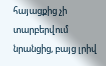հայացքից չի տարբերվում նրանցից, բայց լրիվ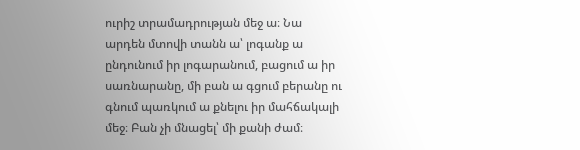ուրիշ տրամադրության մեջ ա։ Նա արդեն մտովի տանն ա՝ լոգանք ա ընդունում իր լոգարանում, բացում ա իր սառնարանը, մի բան ա գցում բերանը ու գնում պառկում ա քնելու իր մահճակալի մեջ։ Բան չի մնացել՝ մի քանի ժամ։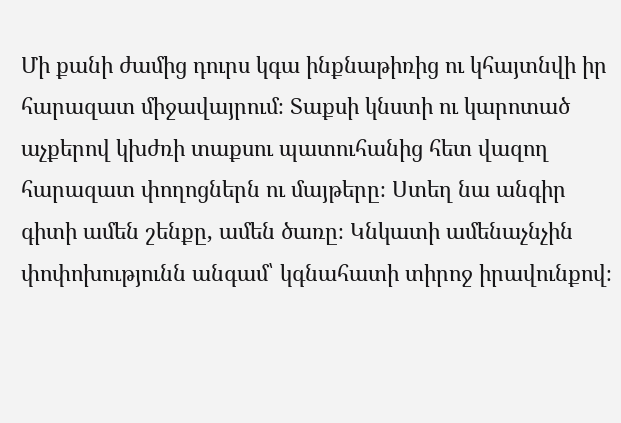Մի քանի ժամից դուրս կգա ինքնաթիռից ու կհայտնվի իր հարազատ միջավայրում։ Տաքսի կնստի ու կարոտած աչքերով կխժռի տաքսու պատուհանից հետ վազող հարազատ փողոցներն ու մայթերը։ Ստեղ նա անգիր գիտի ամեն շենքը, ամեն ծառը։ Կնկատի ամենաչնչին փոփոխությունն անգամ՝ կգնահատի տիրոջ իրավունքով։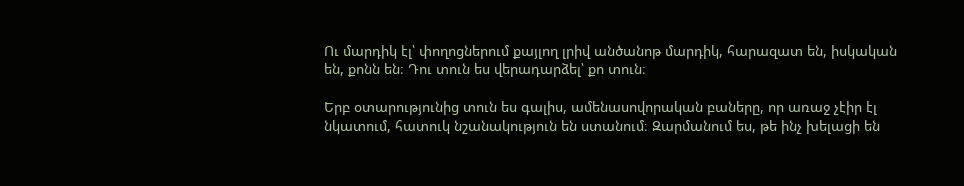Ու մարդիկ էլ՝ փողոցներում քայլող լրիվ անծանոթ մարդիկ, հարազատ են, իսկական են, քոնն են։ Դու տուն ես վերադարձել՝ քո տուն։

Երբ օտարությունից տուն ես գալիս, ամենասովորական բաները, որ առաջ չէիր էլ նկատում, հատուկ նշանակություն են ստանում։ Զարմանում ես, թե ինչ խելացի են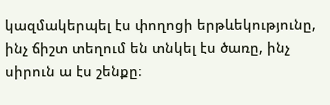կազմակերպել էս փողոցի երթևեկությունը, ինչ ճիշտ տեղում են տնկել էս ծառը, ինչ սիրուն ա էս շենքը։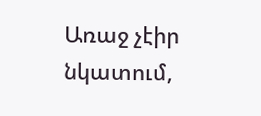Առաջ չէիր նկատում,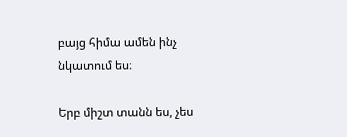բայց հիմա ամեն ինչ նկատում ես։

Երբ միշտ տանն ես, չես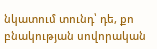նկատում տունդ՝ դե, քո բնակության սովորական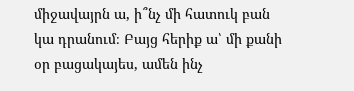միջավայրն ա, ի՞նչ մի հատուկ բան կա դրանում։ Բայց հերիք ա՝ մի քանի օր բացակայես, ամեն ինչ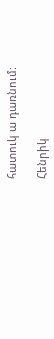հատուկ ա դառնում։

Հենրիկ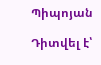Պիպոյան

Դիտվել է՝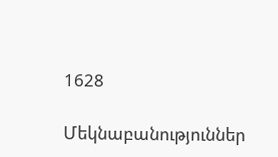1628

Մեկնաբանություններ